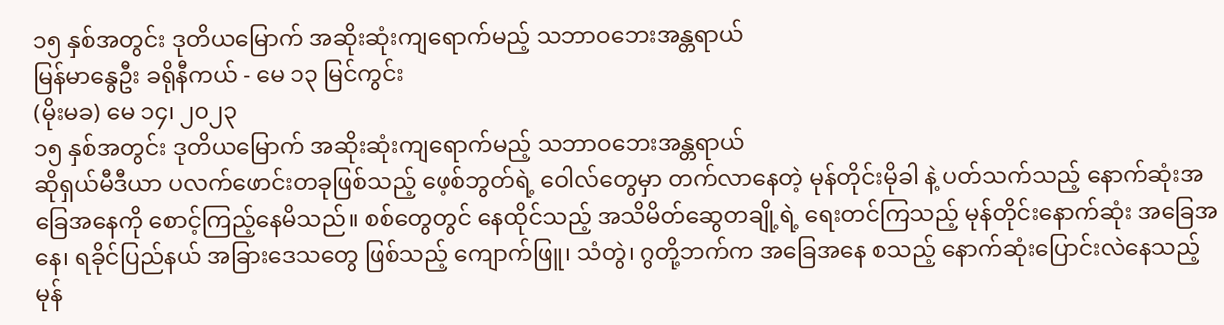၁၅ နှစ်အတွင်း ဒုတိယမြောက် အဆိုးဆုံးကျရောက်မည့် သဘာဝဘေးအန္တရာယ်
မြန်မာနွေဦး ခရိုနီကယ် - မေ ၁၃ မြင်ကွင်း
(မိုးမခ) မေ ၁၄၊ ၂၀၂၃
၁၅ နှစ်အတွင်း ဒုတိယမြောက် အဆိုးဆုံးကျရောက်မည့် သဘာဝဘေးအန္တရာယ်
ဆိုရှယ်မီဒီယာ ပလက်ဖောင်းတခုဖြစ်သည့် ဖေ့စ်ဘွတ်ရဲ့ ဝေါလ်တွေမှာ တက်လာနေတဲ့ မုန်တိုင်းမိုခါ နဲ့ ပတ်သက်သည့် နောက်ဆုံးအခြေအနေကို စောင့်ကြည့်နေမိသည်။ စစ်တွေတွင် နေထိုင်သည့် အသိမိတ်ဆွေတချို့ရဲ့ ရေးတင်ကြသည့် မုန်တိုင်းနောက်ဆုံး အခြေအနေ၊ ရခိုင်ပြည်နယ် အခြားဒေသတွေ ဖြစ်သည့် ကျောက်ဖြူ၊ သံတွဲ၊ ဂွတို့ဘက်က အခြေအနေ စသည့် နောက်ဆုံးပြောင်းလဲနေသည့် မုန်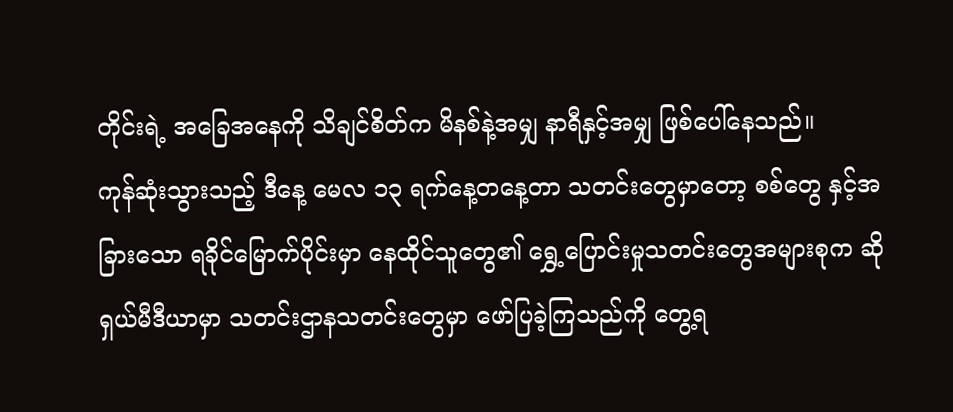တိုင်းရဲ့ အခြေအနေကို သိချင်စိတ်က မိနစ်နဲ့အမျှ နာရီနှင့်အမျှ ဖြစ်ပေါ်နေသည်။
ကုန်ဆုံးသွားသည့် ဒီနေ့ မေလ ၁၃ ရက်နေ့တနေ့တာ သတင်းတွေမှာတော့ စစ်တွေ နှင့်အခြားသော ရခိုင်မြောက်ပိုင်းမှာ နေထိုင်သူတွေ၏ ရွှေ့ပြောင်းမှုသတင်းတွေအများစုက ဆိုရှယ်မီဒီယာမှာ သတင်းဌာနသတင်းတွေမှာ ဖော်ပြခဲ့ကြသည်ကို တွေ့ရ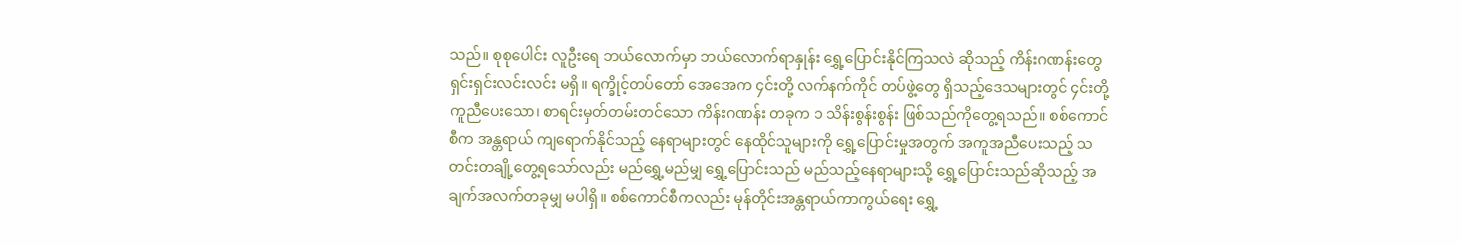သည်။ စုစုပေါင်း လူဦးရေ ဘယ်လောက်မှာ ဘယ်လောက်ရာနှုန်း ရွှေ့ပြောင်းနိုင်ကြသလဲ ဆိုသည့် ကိန်းဂဏန်းတွေ ရှင်းရှင်းလင်းလင်း မရှိ။ ရက္ခိုင့်တပ်တော် အေအေက ၄င်းတို့ လက်နက်ကိုင် တပ်ဖွဲ့တွေ ရှိသည့်ဒေသများတွင် ၄င်းတို့ ကူညီပေးသော၊ စာရင်းမှတ်တမ်းတင်သော ကိန်းဂဏန်း တခုက ၁ သိန်းစွန်းစွန်း ဖြစ်သည်ကိုတွေ့ရသည်။ စစ်ကောင်စီက အန္တရာယ် ကျရောက်နိုင်သည့် နေရာများတွင် နေထိုင်သူများကို ရွှေ့ပြောင်းမှုအတွက် အကူအညီပေးသည့် သတင်းတချို့တွေ့ရသော်လည်း မည်ရွှေ့မည်မျှ ရွှေ့ပြောင်းသည် မည်သည့်နေရာများသို့ ရွှေ့ပြောင်းသည်ဆိုသည့် အချက်အလက်တခုမျှ မပါရှိ။ စစ်ကောင်စီကလည်း မုန်တိုင်းအန္တရာယ်ကာကွယ်ရေး ရွှေ့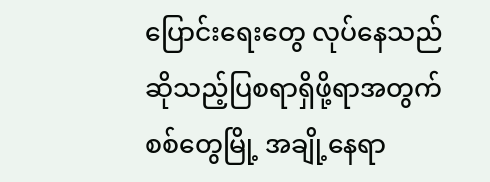ပြောင်းရေးတွေ လုပ်နေသည် ဆိုသည့်ပြစရာရှိဖို့ရာအတွက် စစ်တွေမြို့ အချို့နေရာ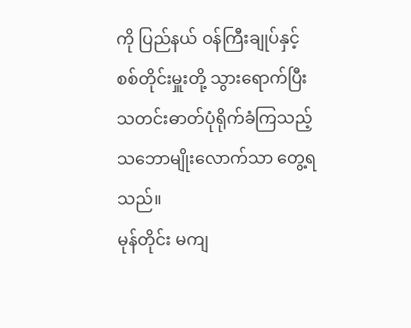ကို ပြည်နယ် ဝန်ကြီးချုပ်နှင့် စစ်တိုင်းမှူးတို့ သွားရောက်ပြီး သတင်းဓာတ်ပုံရိုက်ခံကြသည့် သဘောမျိုးလောက်သာ တွေ့ရသည်။
မုန်တိုင်း မကျ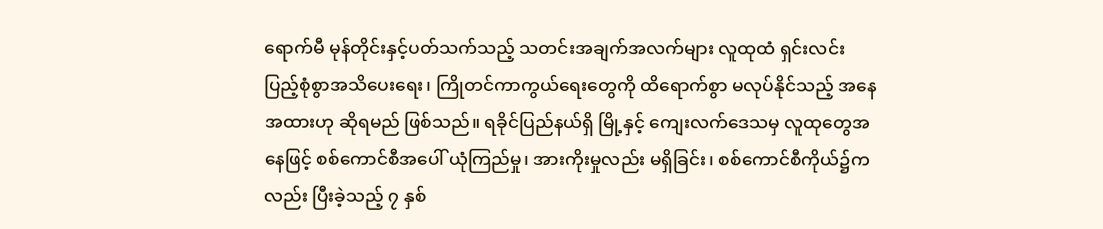ရောက်မီ မုန်တိုင်းနှင့်ပတ်သက်သည့် သတင်းအချက်အလက်များ လူထုထံ ရှင်းလင်း ပြည့်စုံစွာအသိပေးရေး၊ ကြိုတင်ကာကွယ်ရေးတွေကို ထိရောက်စွာ မလုပ်နိုင်သည့် အနေအထားဟု ဆိုရမည် ဖြစ်သည်။ ရခိုင်ပြည်နယ်ရှိ မြို့နှင့် ကျေးလက်ဒေသမှ လူထုတွေအနေဖြင့် စစ်ကောင်စီအပေါ် ယုံကြည်မှု၊ အားကိုးမှုလည်း မရှိခြင်း၊ စစ်ကောင်စီကိုယ်၌ကလည်း ပြီးခဲ့သည့် ၇ နှစ်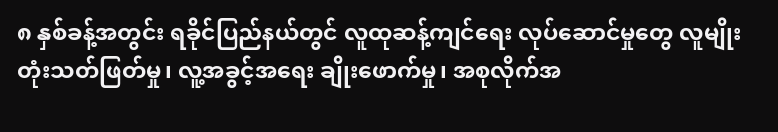၈ နှစ်ခန့်အတွင်း ရခိုင်ပြည်နယ်တွင် လူထုဆန့်ကျင်ရေး လုပ်ဆောင်မှုတွေ လူမျိုးတုံးသတ်ဖြတ်မှု၊ လူ့အခွင့်အရေး ချိုးဖောက်မှု၊ အစုလိုက်အ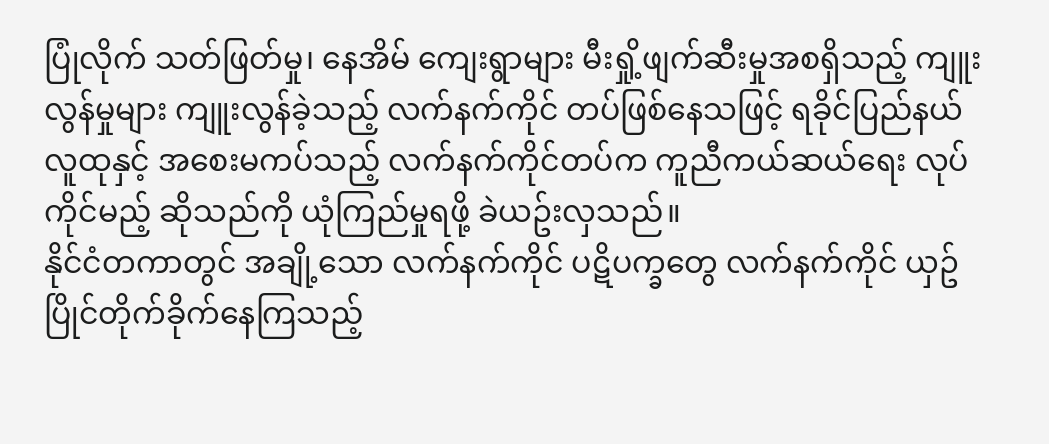ပြုံလိုက် သတ်ဖြတ်မှု၊ နေအိမ် ကျေးရွာများ မီးရှို့ဖျက်ဆီးမှုအစရှိသည့် ကျူးလွန်မှုများ ကျူးလွန်ခဲ့သည့် လက်နက်ကိုင် တပ်ဖြစ်နေသဖြင့် ရခိုင်ပြည်နယ် လူထုနှင့် အစေးမကပ်သည့် လက်နက်ကိုင်တပ်က ကူညီကယ်ဆယ်ရေး လုပ်ကိုင်မည့် ဆိုသည်ကို ယုံကြည်မှုရဖို့ ခဲယဥ်းလှသည်။
နိုင်ငံတကာတွင် အချို့သော လက်နက်ကိုင် ပဋိပက္ခတွေ လက်နက်ကိုင် ယှဥ်ပြိုင်တိုက်ခိုက်နေကြသည့်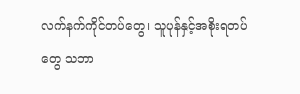လက်နက်ကိုင်တပ်တွေ၊ သူပုန်နှင့်အစိုးရတပ်တွေ သဘာ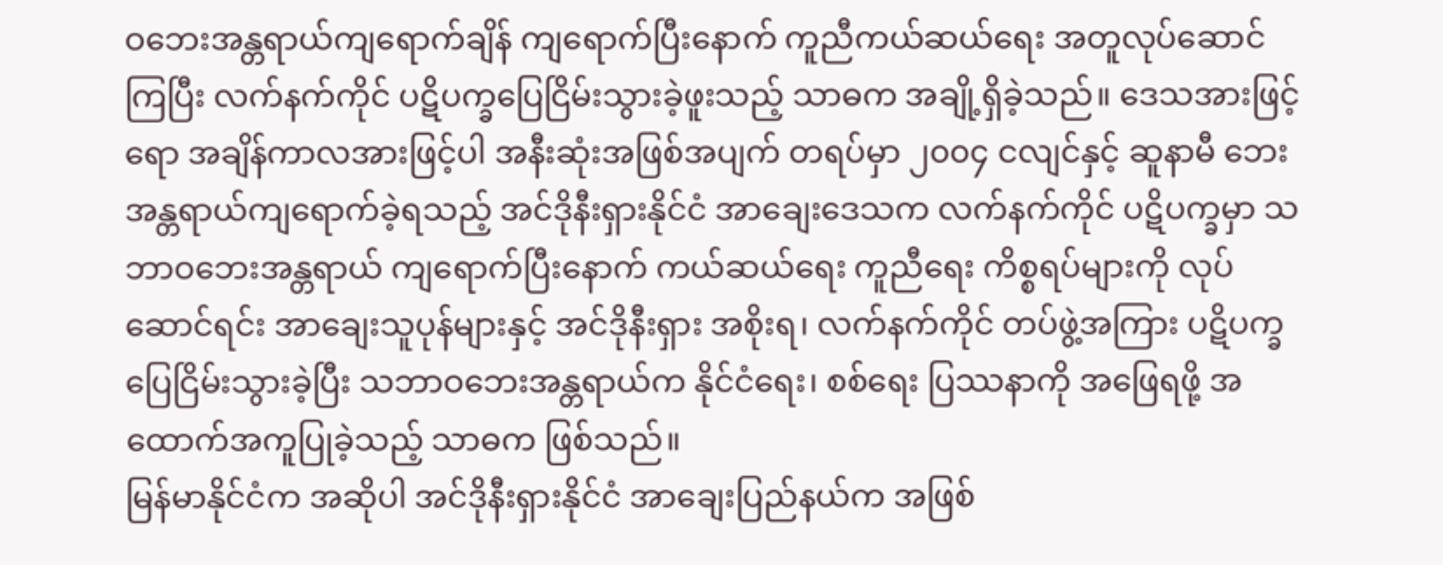ဝဘေးအန္တရာယ်ကျရောက်ချိန် ကျရောက်ပြီးနောက် ကူညီကယ်ဆယ်ရေး အတူလုပ်ဆောင်ကြပြီး လက်နက်ကိုင် ပဋိပက္ခပြေငြိမ်းသွားခဲ့ဖူးသည့် သာဓက အချို့ရှိခဲ့သည်။ ဒေသအားဖြင့်ရော အချိန်ကာလအားဖြင့်ပါ အနီးဆုံးအဖြစ်အပျက် တရပ်မှာ ၂၀၀၄ ငလျင်နှင့် ဆူနာမီ ဘေးအန္တရာယ်ကျရောက်ခဲ့ရသည့် အင်ဒိုနီးရှားနိုင်ငံ အာချေးဒေသက လက်နက်ကိုင် ပဋိပက္ခမှာ သဘာဝဘေးအန္တရာယ် ကျရောက်ပြီးနောက် ကယ်ဆယ်ရေး ကူညီရေး ကိစ္စရပ်များကို လုပ်ဆောင်ရင်း အာချေးသူပုန်များနှင့် အင်ဒိုနီးရှား အစိုးရ၊ လက်နက်ကိုင် တပ်ဖွဲ့အကြား ပဋိပက္ခပြေငြိမ်းသွားခဲ့ပြီး သဘာဝဘေးအန္တရာယ်က နိုင်ငံရေး၊ စစ်ရေး ပြဿနာကို အဖြေရဖို့ အထောက်အကူပြုခဲ့သည့် သာဓက ဖြစ်သည်။
မြန်မာနိုင်ငံက အဆိုပါ အင်ဒိုနီးရှားနိုင်ငံ အာချေးပြည်နယ်က အဖြစ်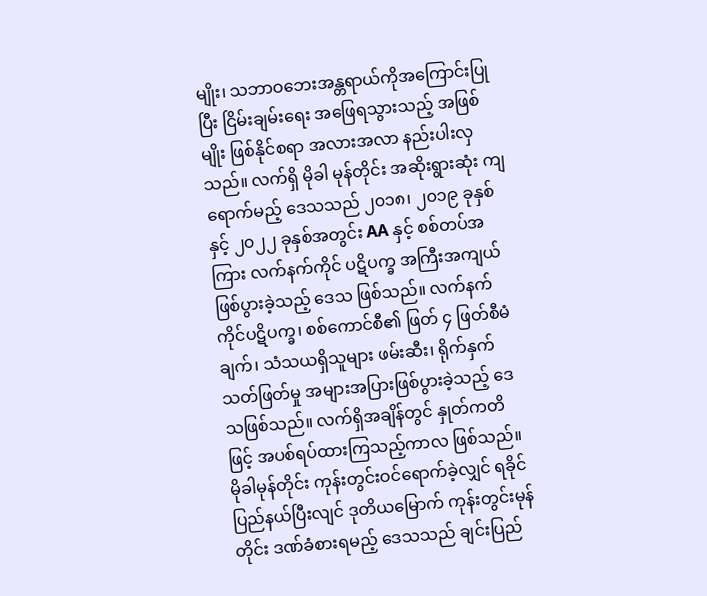မျိုး၊ သဘာဝဘေးအန္တရာယ်ကိုအကြောင်းပြုပြီး ငြိမ်းချမ်းရေး အဖြေရသွားသည့် အဖြစ်မျိုး ဖြစ်နိုင်စရာ အလားအလာ နည်းပါးလှသည်။ လက်ရှိ မိုခါ မုန်တိုင်း အဆိုးရွားဆုံး ကျရောက်မည့် ဒေသသည် ၂၀၁၈၊ ၂၀၁၉ ခုနှစ် နှင့် ၂၀၂၂ ခုနှစ်အတွင်း AA နှင့် စစ်တပ်အကြား လက်နက်ကိုင် ပဋိပက္ခ အကြီးအကျယ်ဖြစ်ပွားခဲ့သည့် ဒေသ ဖြစ်သည်။ လက်နက်ကိုင်ပဋိပက္ခ၊ စစ်ကောင်စီ၏ ဖြတ် ၄ ဖြတ်စီမံချက်၊ သံသယရှိသူများ ဖမ်းဆီး၊ ရိုက်နှက် သတ်ဖြတ်မှု အများအပြားဖြစ်ပွားခဲ့သည့် ဒေသဖြစ်သည်။ လက်ရှိအချိန်တွင် နှုတ်ကတိဖြင့် အပစ်ရပ်ထားကြသည့်ကာလ ဖြစ်သည်။
မိုခါမုန်တိုင်း ကုန်းတွင်းဝင်ရောက်ခဲ့လျှင် ရခိုင်ပြည်နယ်ပြီးလျင် ဒုတိယမြောက် ကုန်းတွင်းမုန်တိုင်း ဒဏ်ခံစားရမည့် ဒေသသည် ချင်းပြည်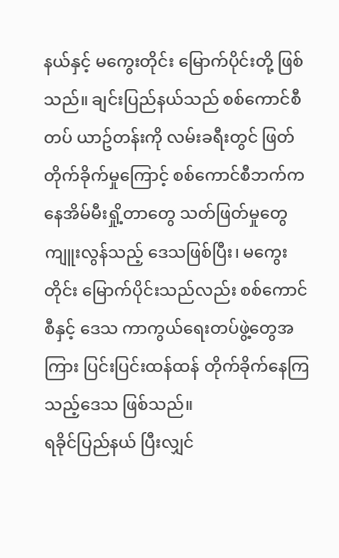နယ်နှင့် မကွေးတိုင်း မြောက်ပိုင်းတို့ ဖြစ်သည်။ ချင်းပြည်နယ်သည် စစ်ကောင်စီတပ် ယာဥ်တန်းကို လမ်းခရီးတွင် ဖြတ်တိုက်ခိုက်မှုကြောင့် စစ်ကောင်စီဘက်က နေအိမ်မီးရှို့တာတွေ သတ်ဖြတ်မှုတွေ ကျူးလွန်သည့် ဒေသဖြစ်ပြီး၊ မကွေးတိုင်း မြောက်ပိုင်းသည်လည်း စစ်ကောင်စီနှင့် ဒေသ ကာကွယ်ရေးတပ်ဖွဲ့တွေအကြား ပြင်းပြင်းထန်ထန် တိုက်ခိုက်နေကြသည့်ဒေသ ဖြစ်သည်။
ရခိုင်ပြည်နယ် ပြီးလျှင်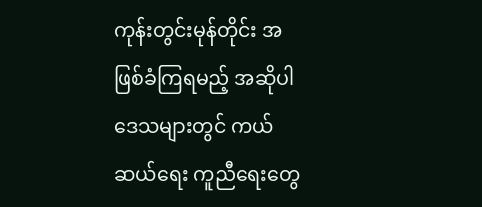ကုန်းတွင်းမုန်တိုင်း အဖြစ်ခံကြရမည့် အဆိုပါဒေသများတွင် ကယ်ဆယ်ရေး ကူညီရေးတွေ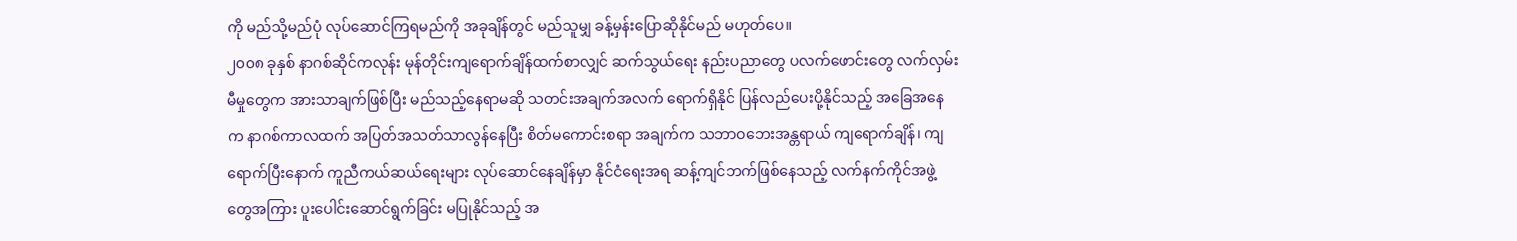ကို မည်သို့မည်ပုံ လုပ်ဆောင်ကြရမည်ကို အခုချိန်တွင် မည်သူမျှ ခန့်မှန်းပြောဆိုနိုင်မည် မဟုတ်ပေ။
၂၀၀၈ ခုနှစ် နာဂစ်ဆိုင်ကလုန်း မုန်တိုင်းကျရောက်ချိန်ထက်စာလျှင် ဆက်သွယ်ရေး နည်းပညာတွေ ပလက်ဖောင်းတွေ လက်လှမ်းမီမှုတွေက အားသာချက်ဖြစ်ပြီး မည်သည့်နေရာမဆို သတင်းအချက်အလက် ရောက်ရှိနိုင် ပြန်လည်ပေးပို့နိုင်သည့် အခြေအနေက နာဂစ်ကာလထက် အပြတ်အသတ်သာလွန်နေပြီး စိတ်မကောင်းစရာ အချက်က သဘာဝဘေးအန္တရာယ် ကျရောက်ချိန်၊ ကျရောက်ပြီးနောက် ကူညီကယ်ဆယ်ရေးများ လုပ်ဆောင်နေချိန်မှာ နိုင်ငံရေးအရ ဆန့်ကျင်ဘက်ဖြစ်နေသည့် လက်နက်ကိုင်အဖွဲ့တွေအကြား ပူးပေါင်းဆောင်ရွက်ခြင်း မပြုနိုင်သည့် အ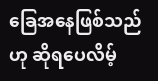ခြေအနေဖြစ်သည်ဟု ဆိုရပေလိမ့်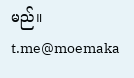မည်။
t.me@moemaka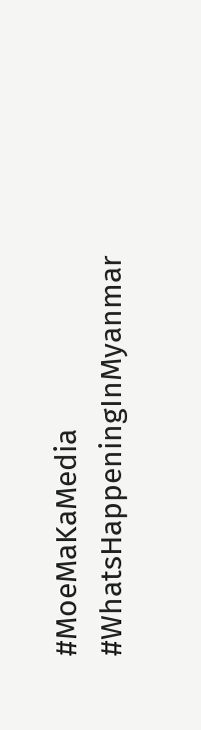#MoeMaKaMedia
#WhatsHappeningInMyanmar